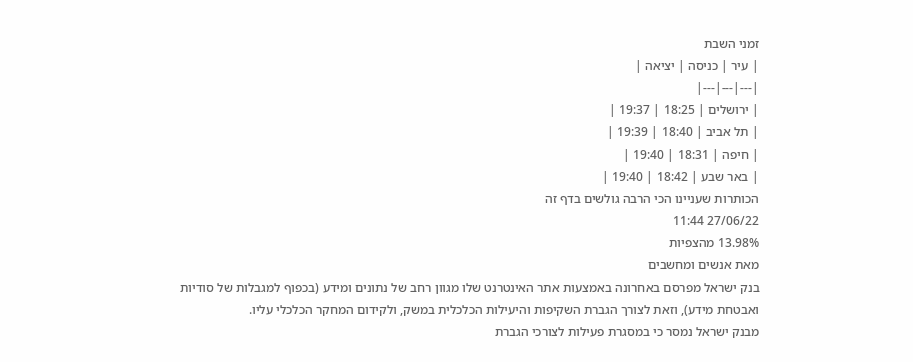זמני השבת
| עיר | כניסה | יציאה |
|---|---|---|
| ירושלים | 18:25 | 19:37 |
| תל אביב | 18:40 | 19:39 |
| חיפה | 18:31 | 19:40 |
| באר שבע | 18:42 | 19:40 |
הכותרות שעניינו הכי הרבה גולשים בדף זה
27/06/22 11:44
13.98% מהצפיות
מאת אנשים ומחשבים
בנק ישראל מפרסם באחרונה באמצעות אתר האינטרנט שלו מגוון רחב של נתונים ומידע (בכפוף למגבלות של סודיות ואבטחת מידע), וזאת לצורך הגברת השקיפות והיעילות הכלכלית במשק, ולקידום המחקר הכלכלי עליו.
מבנק ישראל נמסר כי במסגרת פעילות לצורכי הגברת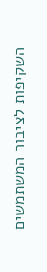השקיפות לציבור המשתמשים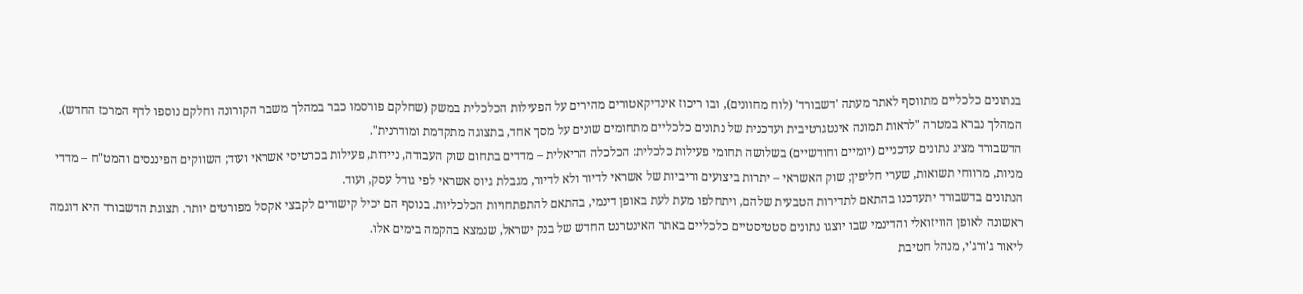בנתונים כלכליים מתווסף לאתר מעתה 'דשבורד' (לוח מחוונים), ובו ריכוז אינדיקאטורים מהירים על הפעילות הכלכלית במשק (שחלקם פורסמו כבר במהלך משבר הקורונה וחלקם נוספו לדף המרכז החדש). המהלך נברא במטרה "לראות תמונה אינטגרטיבית ועדכנית של נתונים כלכליים מתחומים שונים על מסך אחד, בתצוגה מתקדמת ומודרנית".
הדשבורד מציג נתונים עדכניים (יומיים וחודשיים) בשלושה תחומי פעילות כלכלית: הכלכלה הריאלית – מדדים בתחום שוק העבודה, ניידות, פעילות בכרטיסי אשראי ועוד; השווקים הפיננסים והמט"ח – מדדי מניות, מרווחי תשואות, שערי חליפין; שוק האשראי – יתרות ביצועים וריביות של אשראי לדיור ולא לדיור, מגבלת גיוס אשראי לפי גודל עסק, ועוד.
הנתונים בדשבורד יתעדכנו בהתאם לתדירות הטבעית שלהם, ויתחלפו מעת לעת באופן דינמי, בהתאם להתפתחויות הכלכליות. בנוסף הם יכיל קישורים לקבצי אקסל מפורטים יותר. תצוגת הדשבורד היא דוגמה ראשונה לאופן הוויזואלי והדינמי שבו יוצגו נתונים סטטיסטיים כלכליים באתר האינטרנט החדש של בנק ישראל, שנמצא בהקמה בימים אלו.
ליאור ג'ורג'י, מנהל חטיבת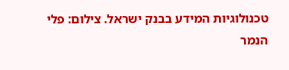טכנולוגיות המידע בבנק ישראל. צילום: פלי הנמר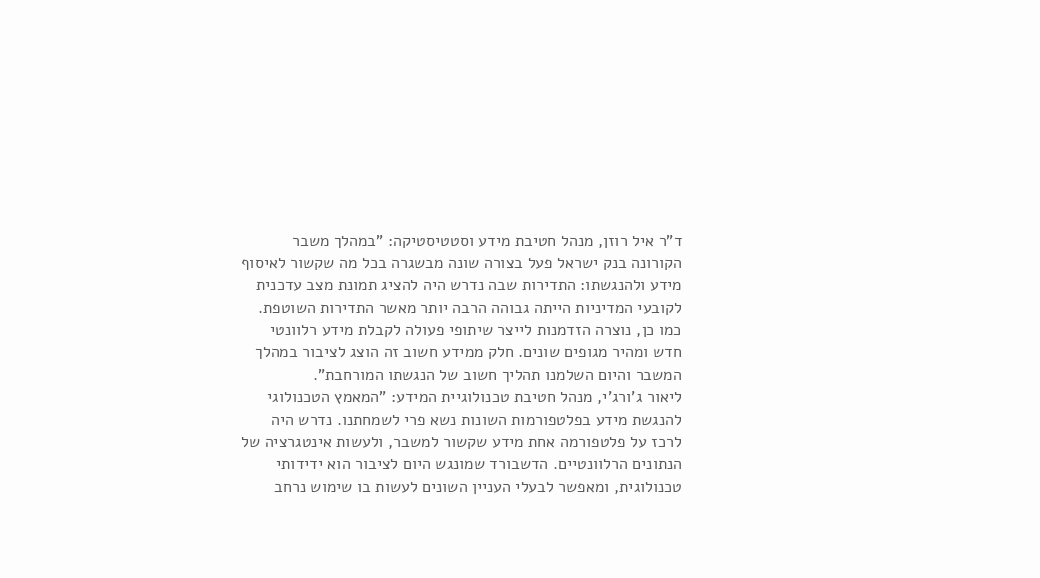ד"ר איל רוזן, מנהל חטיבת מידע וסטטיסטיקה: "במהלך משבר הקורונה בנק ישראל פעל בצורה שונה מבשגרה בכל מה שקשור לאיסוף מידע ולהנגשתו: התדירות שבה נדרש היה להציג תמונת מצב עדכנית לקובעי המדיניות הייתה גבוהה הרבה יותר מאשר התדירות השוטפת. כמו כן, נוצרה הזדמנות לייצר שיתופי פעולה לקבלת מידע רלוונטי חדש ומהיר מגופים שונים. חלק ממידע חשוב זה הוצג לציבור במהלך המשבר והיום השלמנו תהליך חשוב של הנגשתו המורחבת".
ליאור ג'ורג'י, מנהל חטיבת טכנולוגיית המידע: "המאמץ הטכנולוגי להנגשת מידע בפלטפורמות השונות נשא פרי לשמחתנו. נדרש היה לרכז על פלטפורמה אחת מידע שקשור למשבר, ולעשות אינטגרציה של הנתונים הרלוונטיים. הדשבורד שמונגש היום לציבור הוא ידידותי טכנולוגית, ומאפשר לבעלי העניין השונים לעשות בו שימוש נרחב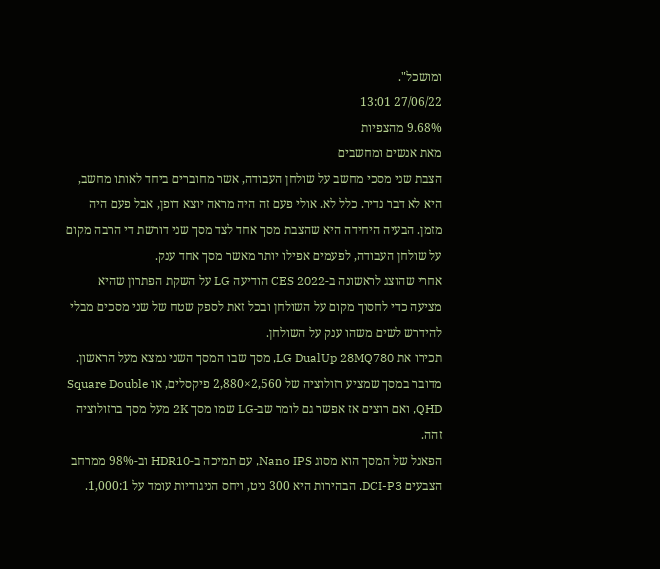ומושכל".
27/06/22 13:01
9.68% מהצפיות
מאת אנשים ומחשבים
הצבת שני מסכי מחשב על שולחן העבודה, אשר מחוברים ביחד לאותו מחשב, היא לא דבר נדיר. כלל לא. אולי פעם זה היה מראה יוצא דופן, אבל פעם היה מזמן. הבעיה היחידה היא שהצבת מסך אחד לצד מסך שני דורשת די הרבה מקום על שולחן העבודה, לפעמים אפילו יותר מאשר מסך אחד ענק.
אחרי שהוצג לראשונה ב-CES 2022 הודיעה LG על השקת הפתרון שהיא מציעה כדי לחסוך מקום על השולחן ובכל זאת לספק שטח של שני מסכים מבלי להידרש לשים משהו ענק על השולחן.
תכירו את LG DualUp 28MQ780, מסך שבו המסך השני נמצא מעל הראשון. מדובר במסך שמציע רזולוציה של 2,560×2,880 פיקסלים, או Square Double QHD, ואם רוצים אז אפשר גם לומר שב-LG שמו מסך 2K מעל מסך ברזולוציה זהה.
הפאנל של המסך הוא מסוג Nano IPS, עם תמיכה ב-HDR10 וב-98% ממרחב הצבעים DCI-P3. הבהירות היא 300 ניט, ויחס הניגודיות עומד על 1,000:1.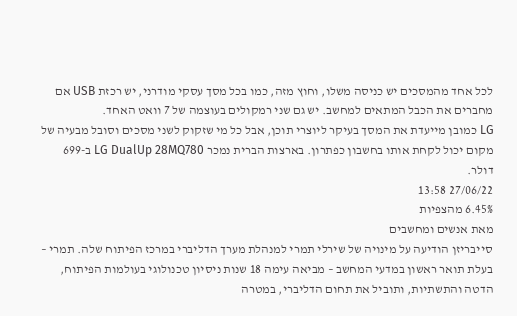לכל אחד מהמסכים יש כניסה משלו, וחוץ מזה, כמו בכל מסך עסקי מודרני, יש רכזת USB אם מחברים את הכבל המתאים למחשב. יש גם שני רמקולים בעוצמה של 7 וואט האחד.
LG כמובן מייעדת את המסך בעיקר ליוצרי תוכן, אבל כל מי שזקוק לשני מסכים וסובל מבעיה של מקום יכול לקחת אותו בחשבון כפתרון. בארצות הברית נמכר LG DualUp 28MQ780 ב-699 דולר.
27/06/22 13:58
6.45% מהצפיות
מאת אנשים ומחשבים
סייבריזן הודיעה על מינויה של שירלי תמרי למנהלת מערך הדליברי במרכז הפיתוח שלה. תמרי – בעלת תואר ראשון במדעי המחשב – מביאה עימה 18 שנות ניסיון טכנולוגי בעולמות הפיתוח, הדטה והתשתיות, ותוביל את תחום הדליברי, במטרה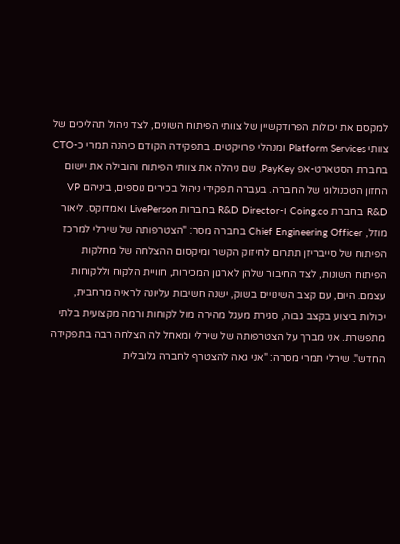למקסם את יכולות הפרודקשיין של צוותי הפיתוח השונים, לצד ניהול תהליכים של צוותי Platform Services ומנהלי פרויקטים. בתפקידה הקודם כיהנה תמרי כ-CTO בחברת הסטארט-אפ PayKey, שם ניהלה את צוותי הפיתוח והובילה את יישום החזון הטכנולוגי של החברה. בעברה תפקידי ניהול בכירים נוספים, ביניהם VP R&D בחברת Coing.co ו-R&D Director בחברות LivePerson ואמדוקס. ליאור מוזל, Chief Engineering Officer בחברה מסר: "הצטרפותה של שירלי למרכז הפיתוח של סייבריזן תתרום לחיזוק הקשר ומיקסום ההצלחה של מחלקות הפיתוח השונות, לצד החיבור שלהן לארגון המכירות, חוויית הלקוח וללקוחות עצמם. היום, עם קצב השינויים בשוק, ישנה חשיבות עליונה לראיה מרחבית, יכולות ביצוע בקצב גבוה, סגירת מעגל מהירה מול לקוחות ורמה מקצועית בלתי מתפשרת. אני מברך על הצטרפותה של שירלי ומאחל לה הצלחה רבה בתפקידה החדש". שירלי תמרי מסרה: "אני גאה להצטרף לחברה גלובלית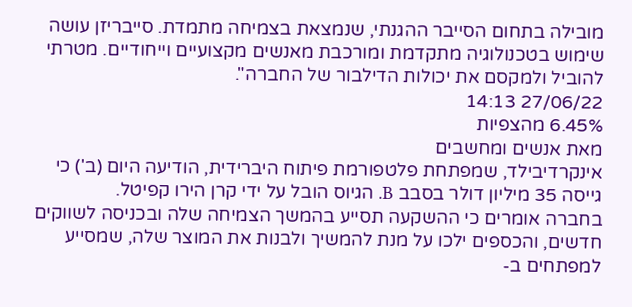מובילה בתחום הסייבר ההגנתי, שנמצאת בצמיחה מתמדת. סייבריזן עושה שימוש בטכנולוגיה מתקדמת ומורכבת מאנשים מקצועיים וייחודיים. מטרתי להוביל ולמקסם את יכולות הדילבור של החברה".
27/06/22 14:13
6.45% מהצפיות
מאת אנשים ומחשבים
אינקרדיבילד, שמפתחת פלטפורמת פיתוח היברידית, הודיעה היום (ב') כי גייסה 35 מיליון דולר בסבב B. הגיוס הובל על ידי קרן הירו קפיטל.
בחברה אומרים כי ההשקעה תסייע בהמשך הצמיחה שלה ובכניסה לשווקים חדשים, והכספים ילכו על מנת להמשיך ולבנות את המוצר שלה, שמסייע למפתחים ב-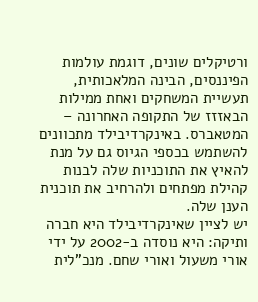ורטיקלים שונים, דוגמת עולמות הפיננסים, הבינה המלאכותית, תעשיית המשחקים ואחת ממילות הבאזזז של התקופה האחרונה – המטאברס. באינקרדיבילד מתכוונים להשתמש בכספי הגיוס גם על מנת להאיץ את התוכניות שלה לבנות קהילת מפתחים ולהרחיב את תוכנית הענן שלה.
יש לציין שאינקרדיבילד היא חברה ותיקה: היא נוסדה ב-2002 על ידי אורי משעול ואורי שחם. מנכ"לית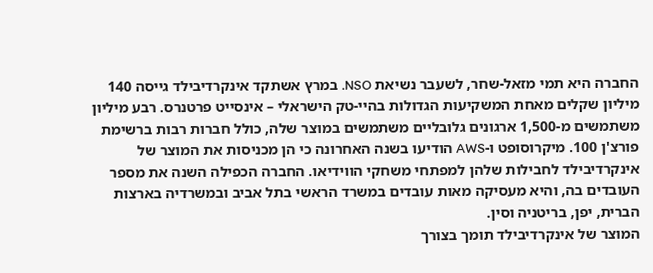החברה היא תמי מזאל-שחר, לשעבר נשיאת NSO. במרץ אשתקד אינקרדיבילד גייסה 140 מיליון שקלים מאחת המשקיעות הגדולות בהיי-טק הישראלי – אינסייט פרטנרס. רבע מיליון משתמשים מ-1,500 ארגונים גלובליים משתמשים במוצר שלה, כולל חברות רבות ברשימת פורצ'ן 100. מיקרוסופט ו-AWS הודיעו בשנה האחרונה כי הן מכניסות את המוצר של אינקרדיבילד לחבילות שלהן למפתחי משחקי הווידיאו. החברה הכפילה השנה את מספר העובדים בה, והיא מעסיקה מאות עובדים במשרד הראשי בתל אביב ובמשרדיה בארצות הברית, יפן, בריטניה וסין.
המוצר של אינקרדיבילד תומך בצורך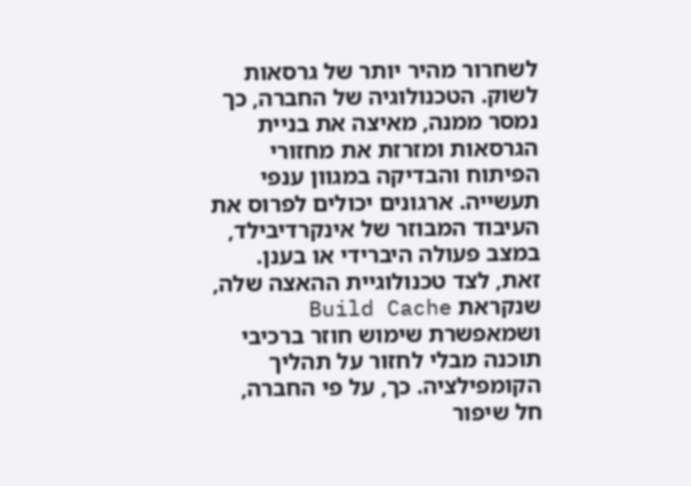לשחרור מהיר יותר של גרסאות לשוק. הטכנולוגיה של החברה, כך נמסר ממנה, מאיצה את בניית הגרסאות ומזרזת את מחזורי הפיתוח והבדיקה במגוון ענפי תעשייה. ארגונים יכולים לפרוס את העיבוד המבוזר של אינקרדיבילד, במצב פעולה היברידי או בענן. זאת, לצד טכנולוגיית ההאצה שלה, שנקראת Build Cache ושמאפשרת שימוש חוזר ברכיבי תוכנה מבלי לחזור על תהליך הקומפילציה. כך, על פי החברה, חל שיפור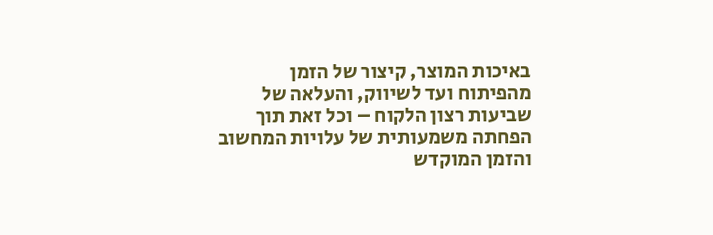באיכות המוצר, קיצור של הזמן מהפיתוח ועד לשיווק, והעלאה של שביעות רצון הלקוח – וכל זאת תוך הפחתה משמעותית של עלויות המחשוב והזמן המוקדש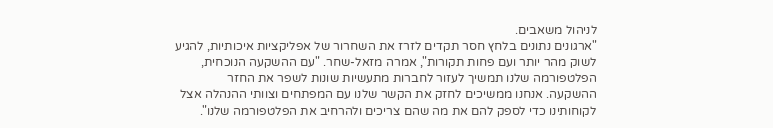לניהול משאבים.
"ארגונים נתונים בלחץ חסר תקדים לזרז את השחרור של אפליקציות איכותיות, להגיע לשוק מהר יותר ועם פחות תקורות", אמרה מזאל-שחר. "עם ההשקעה הנוכחית, הפלטפורמה שלנו תמשיך לעזור לחברות מתעשיות שונות לשפר את החזר ההשקעה. אנחנו ממשיכים לחזק את הקשר שלנו עם המפתחים וצוותי ההנהלה אצל לקוחותינו כדי לספק להם את מה שהם צריכים ולהרחיב את הפלטפורמה שלנו".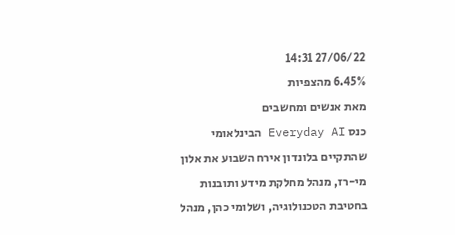27/06/22 14:31
6.45% מהצפיות
מאת אנשים ומחשבים
כנס Everyday AI הבינלאומי שהתקיים בלונדון אירח השבוע את אלון מי-רז, מנהל מחלקת מידע ותובנות בחטיבת הטכנולוגיה, ושלומי כהן, מנהל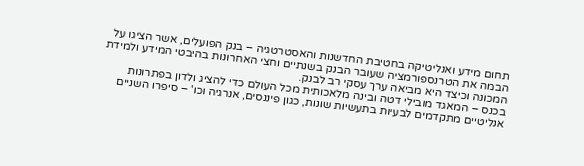תחום מידע ואנליטיקה בחטיבת החדשנות והאסטרטגיה – בנק הפועלים, אשר הציגו על הבמה את הטרנספורמציה שעובר הבנק בשנתיים וחצי האחרונות בהיבטי המידע ולמידת המכונה וכיצד היא מביאה ערך עסקי רב לבנק.
בכנס – המאגד מובילי דטה ובינה מלאכותית מכל העולם כדי להציג ולדון בפתרונות אנליטיים מתקדמים לבעיות בתעשיות שונות, כגון פיננסים, אנרגיה וכו' – סיפרו השניים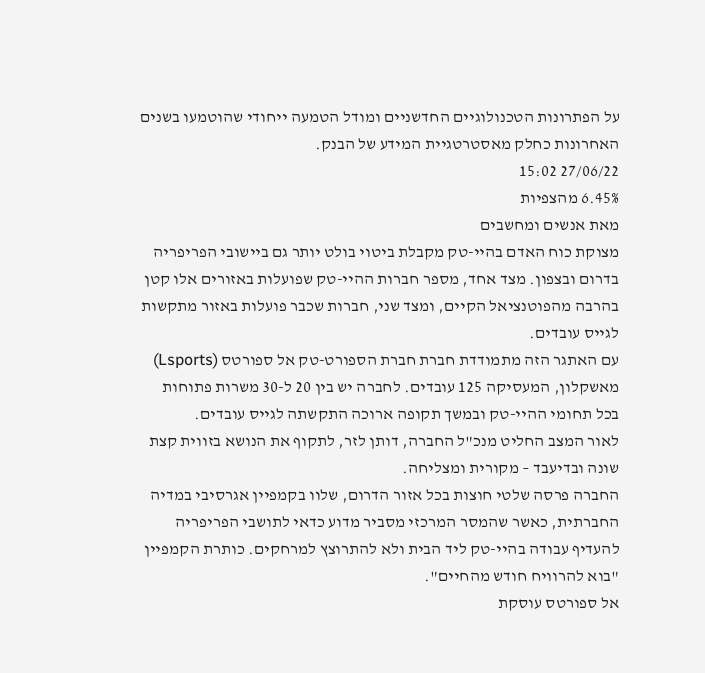על הפתרונות הטכנולוגיים החדשניים ומודל הטמעה ייחודי שהוטמעו בשנים האחרונות כחלק מאסטרטגיית המידע של הבנק.
27/06/22 15:02
6.45% מהצפיות
מאת אנשים ומחשבים
מצוקת כוח האדם בהיי-טק מקבלת ביטוי בולט יותר גם ביישובי הפריפריה בדרום ובצפון. מצד אחד, מספר חברות ההיי-טק שפועלות באזורים אלו קטן בהרבה מהפוטנציאל הקיים, ומצד שני, חברות שכבר פועלות באזור מתקשות לגייס עובדים.
עם האתגר הזה מתמודדת חברת חברת הספורט-טק אל ספורטס (Lsports) מאשקלון, המעסיקה 125 עובדים. לחברה יש בין 20 ל-30 משרות פתוחות בכל תחומי ההיי-טק ובמשך תקופה ארוכה התקשתה לגייס עובדים.
לאור המצב החליט מנכ"ל החברה, דותן לזר, לתקוף את הנושא בזווית קצת שונה ובדיעבד – מקורית ומצליחה.
החברה פרסה שלטי חוצות בכל אזור הדרום, שלוו בקמפיין אגרסיבי במדיה החברתית, כאשר שהמסר המרכזי מסביר מדוע כדאי לתושבי הפריפריה להעדיף עבודה בהיי-טק ליד הבית ולא להתרוצץ למרחקים. כותרת הקמפיין "בוא להרוויח חודש מהחיים".
אל ספורטס עוסקת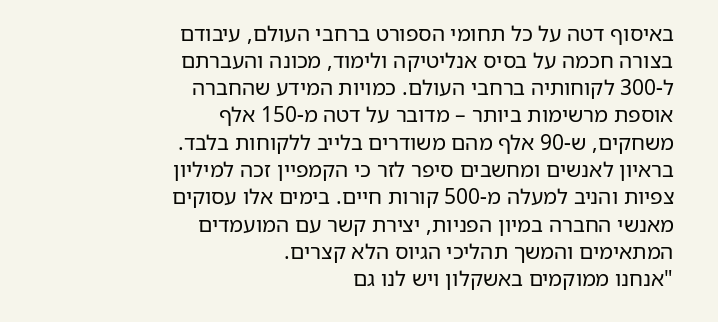באיסוף דטה על כל תחומי הספורט ברחבי העולם, עיבודם בצורה חכמה על בסיס אנליטיקה ולימוד, מכונה והעברתם ל-300 לקוחותיה ברחבי העולם. כמויות המידע שהחברה אוספת מרשימות ביותר – מדובר על דטה מ-150 אלף משחקים, ש-90 אלף מהם משודרים בלייב ללקוחות בלבד.
בראיון לאנשים ומחשבים סיפר לזר כי הקמפיין זכה למיליון צפיות והניב למעלה מ-500 קורות חיים. בימים אלו עסוקים מאנשי החברה במיון הפניות, יצירת קשר עם המועמדים המתאימים והמשך תהליכי הגיוס הלא קצרים.
"אנחנו ממוקמים באשקלון ויש לנו גם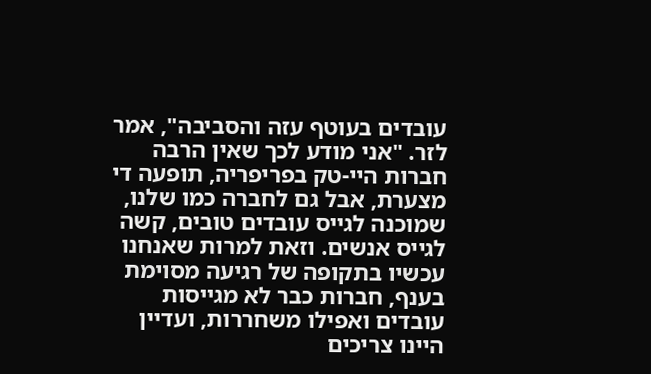עובדים בעוטף עזה והסביבה", אמר לזר. "אני מודע לכך שאין הרבה חברות היי-טק בפריפריה, תופעה די מצערת, אבל גם לחברה כמו שלנו, שמוכנה לגייס עובדים טובים, קשה לגייס אנשים. וזאת למרות שאנחנו עכשיו בתקופה של רגיעה מסוימת בענף, חברות כבר לא מגייסות עובדים ואפילו משחררות, ועדיין היינו צריכים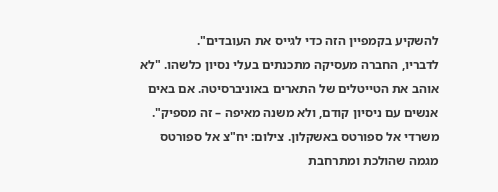להשקיע בקמפיין הזה כדי לגייס את העובדים".
לדבריו, החברה מעסיקה מתכנתים בעלי נסיון כלשהו. "לא אוהב את הטייטלים של התארים באוניברסיטה. אם באים אנשים עם ניסיון קודם, ולא משנה מאיפה – זה מספיק".
משרדי אל ספורטס באשקלון. צילום: יח"צ אל ספורטס
מגמה שהולכת ומתרחבת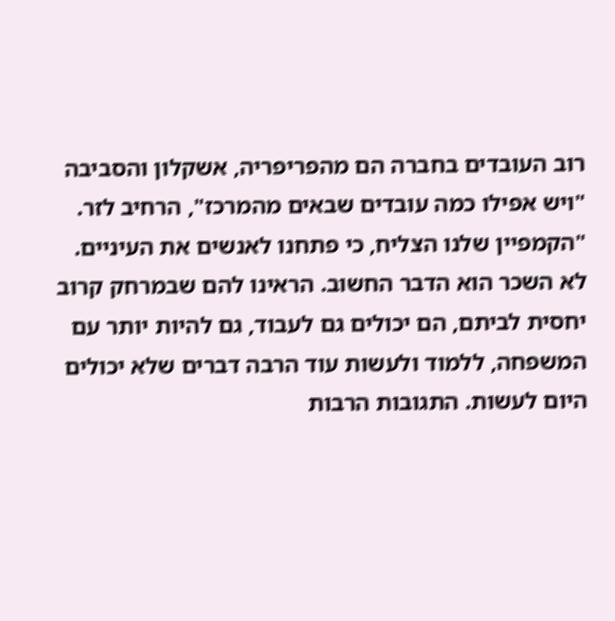רוב העובדים בחברה הם מהפריפריה, אשקלון והסביבה "ויש אפילו כמה עובדים שבאים מהמרכז", הרחיב לזר. "הקמפיין שלנו הצליח, כי פתחנו לאנשים את העיניים. לא השכר הוא הדבר החשוב. הראינו להם שבמרחק קרוב יחסית לביתם, הם יכולים גם לעבוד, גם להיות יותר עם המשפחה, ללמוד ולעשות עוד הרבה דברים שלא יכולים היום לעשות. התגובות הרבות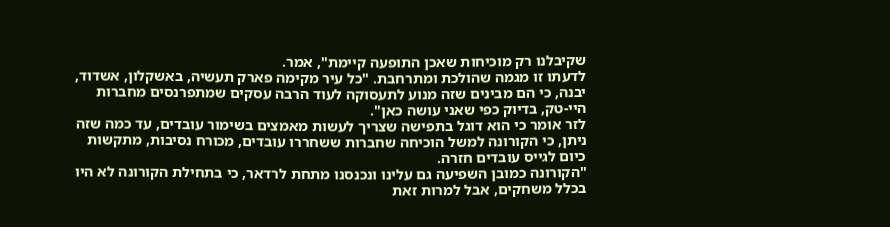שקיבלנו רק מוכיחות שאכן התופעה קיימת", אמר.
לדעתו זו מגמה שהולכת ומתרחבת. "כל עיר מקימה פארק תעשיה, באשקלון, אשדוד, יבנה, כי הם מבינים שזה מנוע לתעסוקה לעוד הרבה עסקים שמתפרנסים מחברות היי-טק, בדיוק כפי שאני עושה כאן".
לזר אומר כי הוא דוגל בתפישה שצריך לעשות מאמצים בשימור עובדים, עד כמה שזה ניתן, כי הקורונה למשל הוכיחה שחברות ששחררו עובדים, מכורח נסיבות, מתקשות כיום לגייס עובדים חזרה.
"הקורונה כמובן השפיעה גם עלינו ונכנסנו מתחת לרדאר, כי בתחילת הקורונה לא היו בכלל משחקים, אבל למרות זאת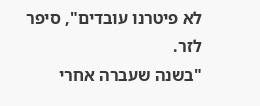לא פיטרנו עובדים", סיפר לזר.
"בשנה שעברה אחרי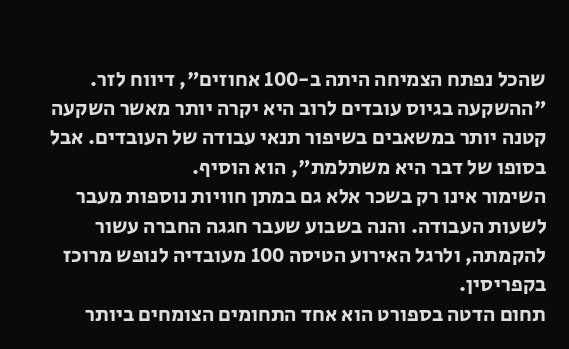שהכל נפתח הצמיחה היתה ב-100 אחוזים", דיווח לזר. "ההשקעה בגיוס עובדים לרוב היא יקרה יותר מאשר השקעה קטנה יותר במשאבים בשיפור תנאי עבודה של העובדים. אבל בסופו של דבר היא משתלמת", הוא הוסיף.
השימור אינו רק בשכר אלא גם במתן חוויות נוספות מעבר לשעות העבודה. והנה בשבוע שעבר חגגה החברה עשור להקמתה, ולרגל האירוע הטיסה 100 מעובדיה לנופש מרוכז בקפריסין.
תחום הדטה בספורט הוא אחד התחומים הצומחים ביותר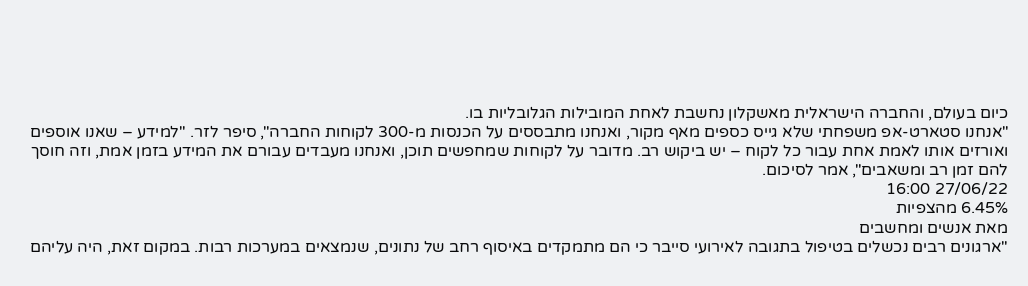כיום בעולם, והחברה הישראלית מאשקלון נחשבת לאחת המובילות הגלובליות בו.
"אנחנו סטארט-אפ משפחתי שלא גייס כספים מאף מקור, ואנחנו מתבססים על הכנסות מ-300 לקוחות החברה", סיפר לזר. "למידע – שאנו אוספים ואורזים אותו לאמת אחת עבור כל לקוח – יש ביקוש רב. מדובר על לקוחות שמחפשים תוכן, ואנחנו מעבדים עבורם את המידע בזמן אמת, וזה חוסך להם זמן רב ומשאבים", אמר לסיכום.
27/06/22 16:00
6.45% מהצפיות
מאת אנשים ומחשבים
"ארגונים רבים נכשלים בטיפול בתגובה לאירועי סייבר כי הם מתמקדים באיסוף רחב של נתונים, שנמצאים במערכות רבות. במקום זאת, היה עליהם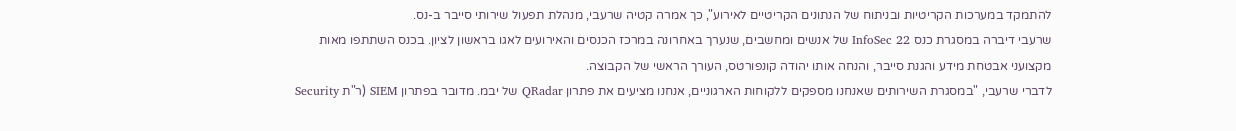להתמקד במערכות הקריטיות ובניתוח של הנתונים הקריטיים לאירוע", כך אמרה קטיה שרעבי, מנהלת תפעול שירותי סייבר ב-נס.
שרעבי דיברה במסגרת כנס InfoSec 22 של אנשים ומחשבים, שנערך באחרונה במרכז הכנסים והאירועים לאגו בראשון לציון. בכנס השתתפו מאות מקצועני אבטחת מידע והגנת סייבר, והנחה אותו יהודה קונפורטס, העורך הראשי של הקבוצה.
לדברי שרעבי, "במסגרת השירותים שאנחנו מספקים ללקוחות הארגוניים, אנחנו מציעים את פתרון QRadar של יבמ. מדובר בפתרון SIEM (ר"ת Security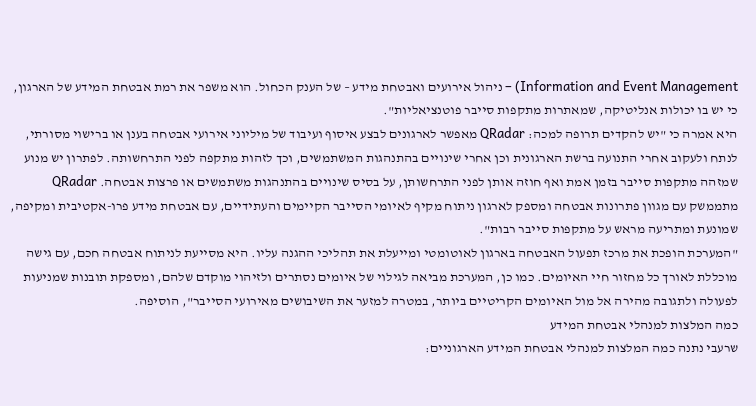Information and Event Management) – ניהול אירועים ואבטחת מידע – של הענק הכחול. הוא משפר את רמת אבטחת המידע של הארגון, כי יש בו יכולות אנליטיקה, שמאתרות מתקפות סייבר פוטנציאליות".
היא אמרה כי "יש להקדים תרופה למכה: QRadar מאפשר לארגונים לבצע איסוף ועיבוד של מיליוני אירועי אבטחה בענן או ברישוי מסורתי, לנתח ולעקוב אחרי התנועה ברשת הארגונית וכן אחרי שינויים בהתנהגות המשתמשים, וכך לזהות מתקפה לפני התרחשותה. לפתרון יש מנוע שמזהה מתקפות סייבר בזמן אמת ואף חוזה אותן לפני התרחשותן, על בסיס שינויים בהתנהגות משתמשים או פרצות אבטחה. QRadar מתממשק עם מגוון פתרונות אבטחה ומספק לארגון ניתוח מקיף לאיומי הסייבר הקיימים והעתידיים, עם אבטחת מידע פרו-אקטיבית ומקיפה, שמונעת ומתריעה מראש על מתקפות סייבר רבות".
"המערכת הופכת את מרכז תפעול האבטחה בארגון לאוטומטי ומייעלת את תהליכי ההגנה עליו. היא מסייעת לניתוח אבטחה חכם, עם גישה מוכללת לאורך כל מחזור חיי האיומים. כמו כן, המערכת מביאה לגילוי של איומים נסתרים ולזיהוי מוקדם שלהם, ומספקת תובנות שמניעות לפעולה ולתגובה מהירה אל מול האיומים הקריטיים ביותר, במטרה למזער את השיבושים מאירועי הסייבר", הוסיפה.
כמה המלצות למנהלי אבטחת המידע
שרעבי נתנה כמה המלצות למנהלי אבטחת המידע הארגוניים: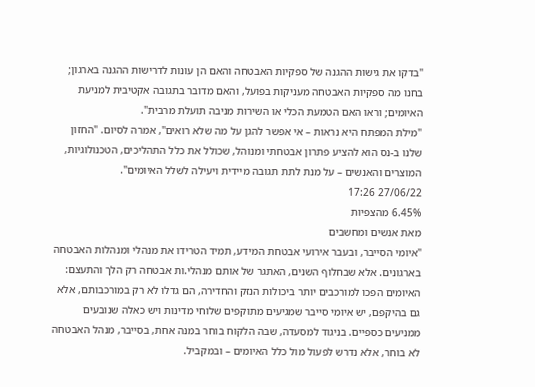"בדקו את גישות ההגנה של ספקיות האבטחה והאם הן עונות לדרישות ההגנה בארגון; בחנו מה ספקיות האבטחה מעניקות בפועל, והאם מדובר בתגובה אקטיבית למניעת האיומים; וראו האם הטמעת הכלי או השירות מניבה תועלת מרבית".
"מילת המפתח היא נראות – אי אפשר להגן על מה שלא רואים", אמרה לסיום. "החזון שלנו ב-נס הוא להציע פתרון אבטחתי ומנוהל, שכולל את כלל התהליכים, הטכנולוגיות, המוצרים והאנשים – על מנת לתת תגובה מיידית ויעילה לשלל האיומים".
27/06/22 17:26
6.45% מהצפיות
מאת אנשים ומחשבים
"איומי הסייבר, ובעבר אירועי אבטחת המידע, תמיד הטרידו את מנהלי ומנהלות האבטחה בארגונים. אלא שבחלוף השנים, האתגר של אותם מנהלי.ות אבטחה רק הלך והתעצם: האיומים הפכו למורכבים יותר ביכולות הנזק והחדירה, הם גדלו לא רק במורכבותם, אלא גם בהיקפם, יש איומי סייבר שמגיעים מתוקפים שלוחי מדינות ויש כאלה שנובעים ממניעים כספיים. בניגוד למסעדה, שבה הלקוח בוחר במנה אחת, בסייבר, מנהל האבטחה לא בוחר, אלא נדרש לפעול מול כלל האיומים – ובמקביל.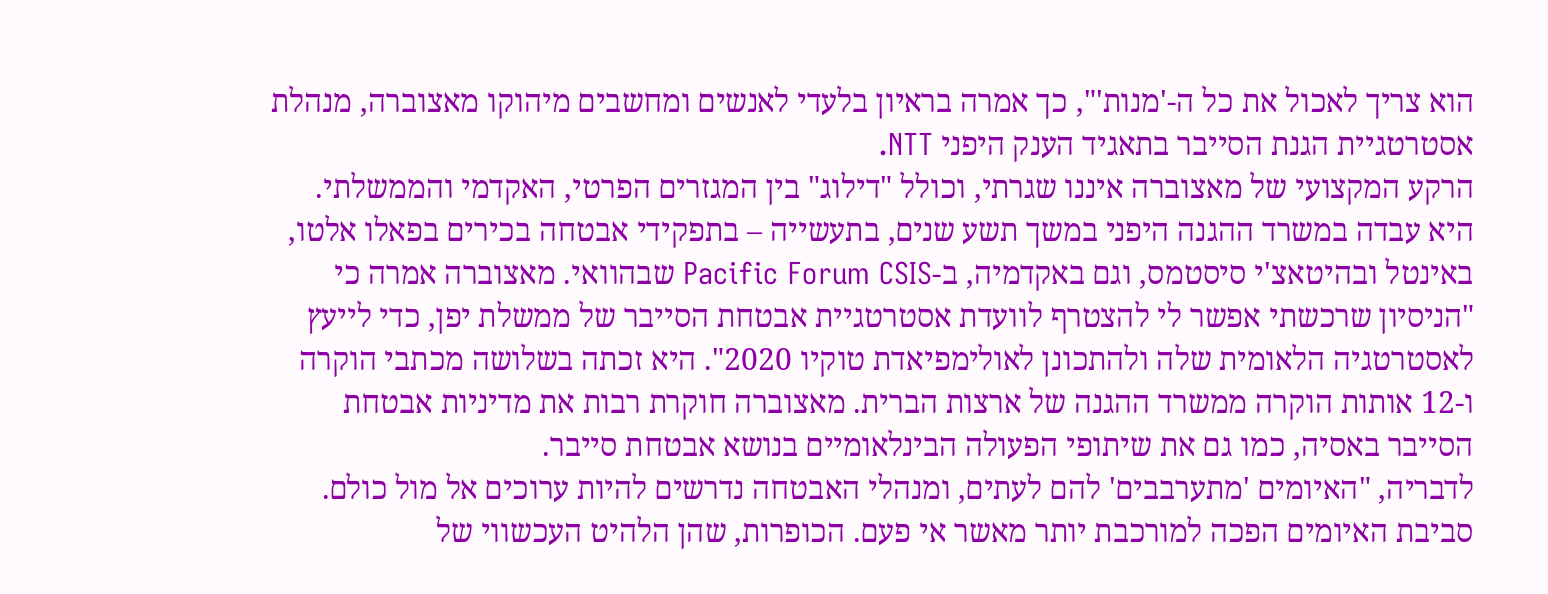הוא צריך לאכול את כל ה-'מנות'", כך אמרה בראיון בלעדי לאנשים ומחשבים מיהוקו מאצוברה, מנהלת אסטרטגיית הגנת הסייבר בתאגיד הענק היפני NTT.
הרקע המקצועי של מאצוברה איננו שגרתי, וכולל "דילוג" בין המגזרים הפרטי, האקדמי והממשלתי. היא עבדה במשרד ההגנה היפני במשך תשע שנים, בתעשייה – בתפקידי אבטחה בכירים בפאלו אלטו, באינטל ובהיטאצ'י סיסטמס, וגם באקדמיה, ב-Pacific Forum CSIS שבהוואי. מאצוברה אמרה כי "הניסיון שרכשתי אפשר לי להצטרף לוועדת אסטרטגיית אבטחת הסייבר של ממשלת יפן, כדי לייעץ לאסטרטגיה הלאומית שלה ולהתכונן לאולימפיאדת טוקיו 2020". היא זכתה בשלושה מכתבי הוקרה ו-12 אותות הוקרה ממשרד ההגנה של ארצות הברית. מאצוברה חוקרת רבות את מדיניות אבטחת הסייבר באסיה, כמו גם את שיתופי הפעולה הבינלאומיים בנושא אבטחת סייבר.
לדבריה, "האיומים 'מתערבבים' להם לעתים, ומנהלי האבטחה נדרשים להיות ערוכים אל מול כולם. סביבת האיומים הפכה למורכבת יותר מאשר אי פעם. הכופרות, שהן הלהיט העכשווי של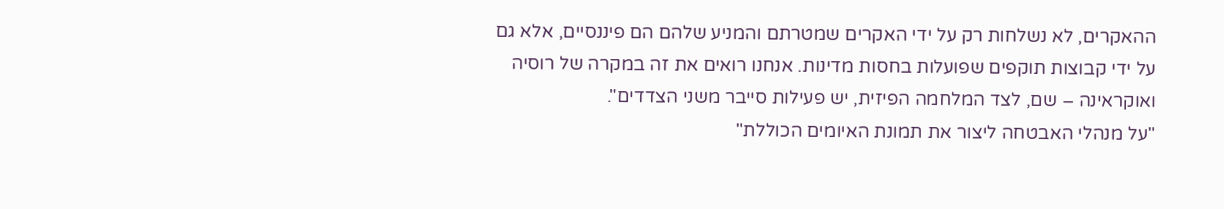ההאקרים, לא נשלחות רק על ידי האקרים שמטרתם והמניע שלהם הם פיננסיים, אלא גם על ידי קבוצות תוקפים שפועלות בחסות מדינות. אנחנו רואים את זה במקרה של רוסיה ואוקראינה – שם, לצד המלחמה הפיזית, יש פעילות סייבר משני הצדדים".
"על מנהלי האבטחה ליצור את תמונת האיומים הכוללת"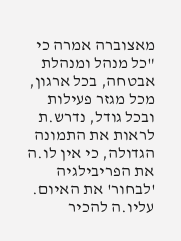מאצוברה אמרה כי "כל מנהל ומנהלת אבטחה, בכל ארגון, מכל מגזר פעילות ובכל גודל, נדרש.ת לראות את התמונה הגדולה, כי אין לו.ה את הפריבילגיה 'לבחור' את האיום. עליו.ה להכיר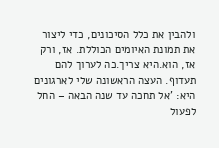ולהבין את כלל הסיכונים, כדי ליצור את תמונת האיומים הכוללת. אז, ורק אז, הוא.היא צריך.כה לערוך להם תעדוף. העצה הראשונה שלי לארגונים היא: 'אל תחכה עד שנה הבאה – החל לפעול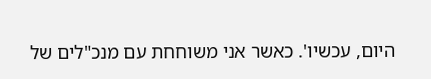היום, עכשיו'. כאשר אני משוחחת עם מנכ"לים של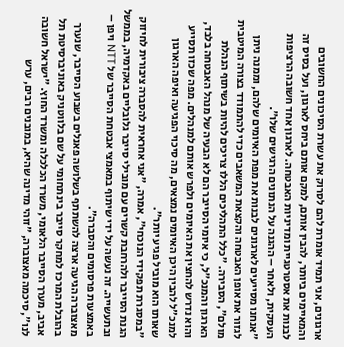ארגונים, אני תמיד אומרת להם לסרוק את עשרת הסיכונים החשובים והמאיימים ביותר, להבין אותם, למקם אותם ביחס לארגון, ועל בסיס זה לבנות את אסטרטגיית ומדיניות האבטחה. לארגון אחד חשובה הרציפות העסקית, ולאחר – ההגנה על הנתונים הרגישים שלו".
"אנחנו מסייעים לארגונים לבנות את מפת האיומים שלהם, וממנה ניתן לגזור את אופן האבטחה והקצאת המשאבים כדי להתמודד בצורה המיטבית מולם", הסבירה. "כלל התהליכים הללו צריכים להיות בשיתוף הנהלת הארגון והמנכ"ל, כי איומי הסייבר הם לא הבעיה של מנהל האבטחה בלבד, והוא נדרש להחצין את האיומים ולפרש אותם למנהלים. מפה שכזו תסייע למנכ"ל להבין היכן האיומים נמצאים, מה סיכוי הפגיעה ואיפה הארגון שאותו הוא מוביל פגיע יותר".
"במסגרת תפקידי הנוכחי", אמרה, "אני אחראית להסברה ציבורית לחיזוק הגנת הסייבר ולהרחבת קשרים עם מובילי סייבר גלובליים באקדמיה, בממשל ובתעשייה. זה נעשה על ידי שיתוף במאמצי אבטחת הסייבר של NTT ויפן – באמצעות פרסומים והסברה".
מאצוברה הגיעה ארצה להשתתף בשלושה פאנלים בשבוע הסייבר, שנערך בהובלת המרכז למחקר סייבר בינתחומי על שם בלווטניק באוניברסיטת תל אביב, מערך הסייבר הלאומי, משרד הכלכלה ומשרד החוץ. "ישראל חשובה לנו", סיכמה מאצוברה, "זוהי מדינה שהיא, במובנים רבים, ערש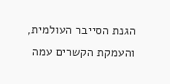הגנת הסייבר העולמית, והעמקת הקשרים עמה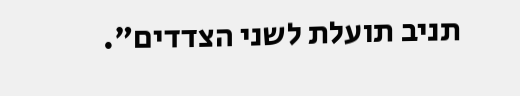תניב תועלת לשני הצדדים".